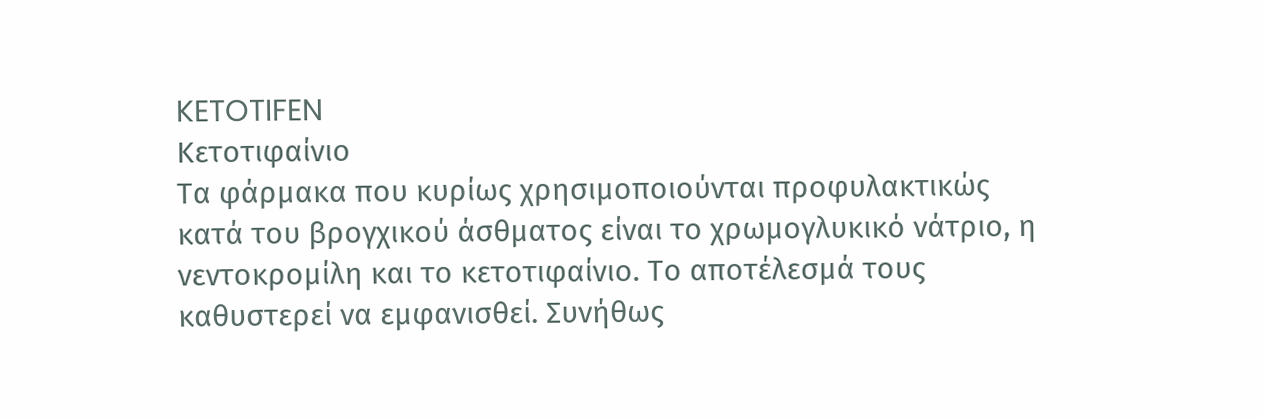KETOTIFEN
Κετοτιφαίνιο
Tα φάρμακα που κυρίως χρησιμοποιούνται προφυλακτικώς κατά του βρογχικού άσθματος είναι το χρωμογλυκικό νάτριο, η νεντοκρομίλη και το κετοτιφαίνιο. Το αποτέλεσμά τους καθυστερεί να εμφανισθεί. Συνήθως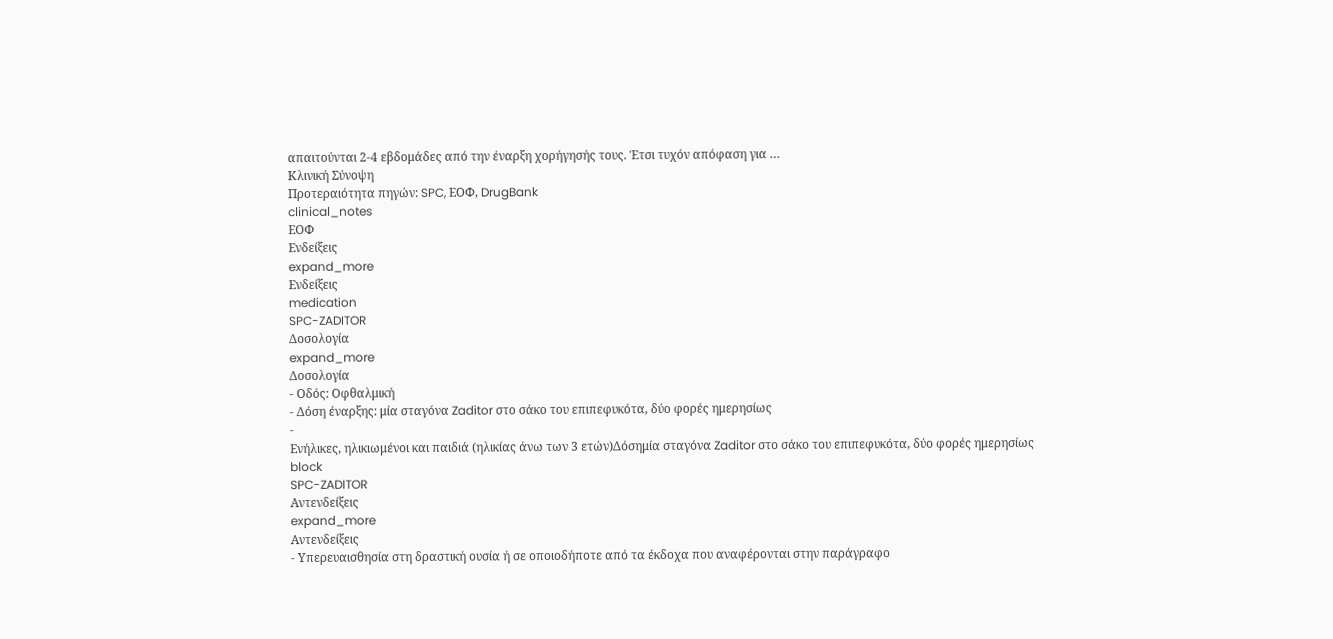απαιτούνται 2-4 εβδομάδες από την έναρξη χορήγησής τους. Έτσι τυχόν απόφαση για …
Κλινική Σύνοψη
Προτεραιότητα πηγών: SPC, ΕΟΦ, DrugBank
clinical_notes
ΕΟΦ
Ενδείξεις
expand_more
Ενδείξεις
medication
SPC-ZADITOR
Δοσολογία
expand_more
Δοσολογία
- Οδός: Οφθαλμική
- Δόση έναρξης: μία σταγόνα Zaditor στο σάκο του επιπεφυκότα, δύο φορές ημερησίως
-
Ενήλικες, ηλικιωμένοι και παιδιά (ηλικίας άνω των 3 ετών)Δόσημία σταγόνα Zaditor στο σάκο του επιπεφυκότα, δύο φορές ημερησίως
block
SPC-ZADITOR
Αντενδείξεις
expand_more
Αντενδείξεις
- Υπερευαισθησία στη δραστική ουσία ή σε οποιοδήποτε από τα έκδοχα που αναφέρονται στην παράγραφο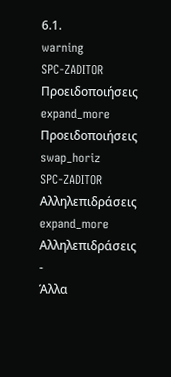6.1.
warning
SPC-ZADITOR
Προειδοποιήσεις
expand_more
Προειδοποιήσεις
swap_horiz
SPC-ZADITOR
Αλληλεπιδράσεις
expand_more
Αλληλεπιδράσεις
-
Άλλα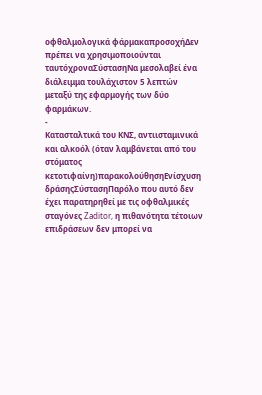οφθαλμολογικά φάρμακαπροσοχήΔεν πρέπει να χρησιμοποιούνται ταυτόχροναΣύστασηΝα μεσολαβεί ένα διάλειμμα τουλάχιστον 5 λεπτών μεταξύ της εφαρμογής των δύο φαρμάκων.
-
Κατασταλτικά του ΚΝΣ, αντιισταμινικά και αλκοόλ (όταν λαμβάνεται από του στόματος κετοτιφαίνη)παρακολούθησηΕνίσχυση δράσηςΣύστασηΠαρόλο που αυτό δεν έχει παρατηρηθεί με τις οφθαλμικές σταγόνες Zaditor, η πιθανότητα τέτοιων επιδράσεων δεν μπορεί να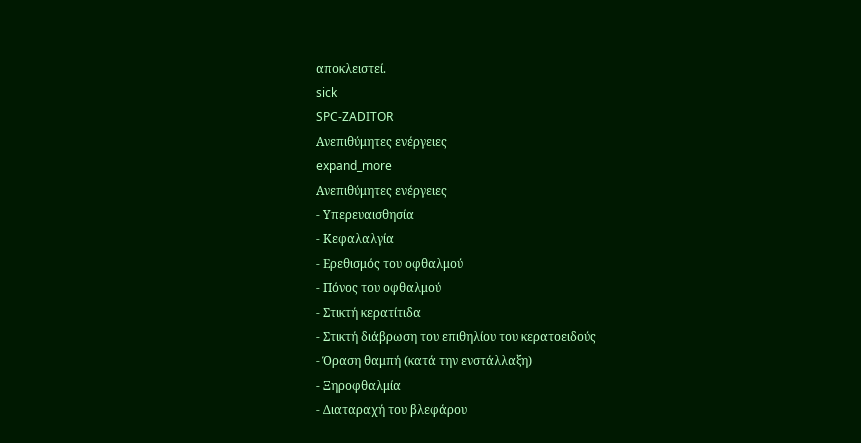αποκλειστεί.
sick
SPC-ZADITOR
Ανεπιθύμητες ενέργειες
expand_more
Ανεπιθύμητες ενέργειες
- Υπερευαισθησία
- Κεφαλαλγία
- Ερεθισμός του οφθαλμού
- Πόνος του οφθαλμού
- Στικτή κερατίτιδα
- Στικτή διάβρωση του επιθηλίου του κερατοειδούς
- Όραση θαμπή (κατά την ενστάλλαξη)
- Ξηροφθαλμία
- Διαταραχή του βλεφάρου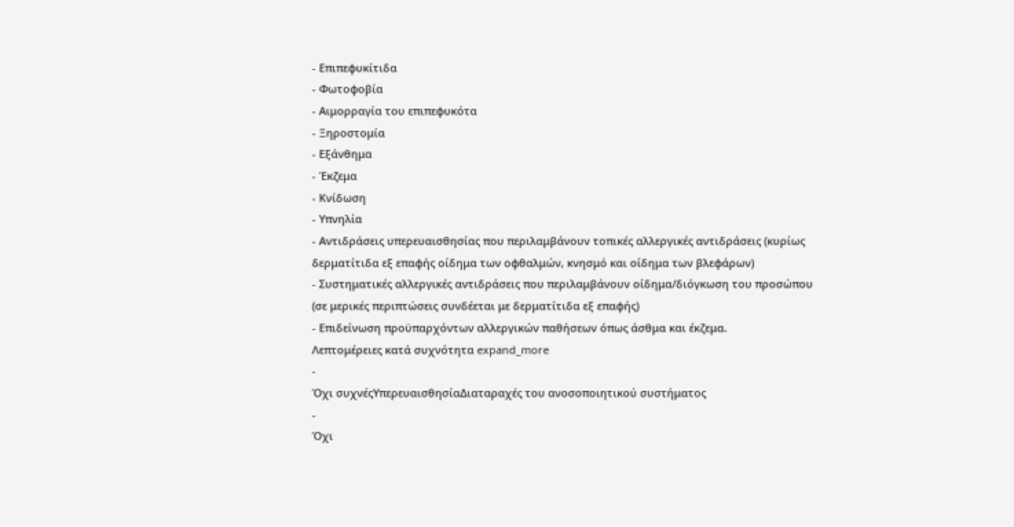- Επιπεφυκίτιδα
- Φωτοφοβία
- Αιμορραγία του επιπεφυκότα
- Ξηροστομία
- Εξάνθημα
- Έκζεμα
- Κνίδωση
- Υπνηλία
- Αντιδράσεις υπερευαισθησίας που περιλαμβάνουν τοπικές αλλεργικές αντιδράσεις (κυρίως δερματίτιδα εξ επαφής οίδημα των οφθαλμών, κνησμό και οίδημα των βλεφάρων)
- Συστηματικές αλλεργικές αντιδράσεις που περιλαμβάνουν οίδημα/διόγκωση του προσώπου (σε μερικές περιπτώσεις συνδέεται με δερματίτιδα εξ επαφής)
- Επιδείνωση προϋπαρχόντων αλλεργικών παθήσεων όπως άσθμα και έκζεμα.
Λεπτομέρειες κατά συχνότητα expand_more
-
Όχι συχνέςΥπερευαισθησίαΔιαταραχές του ανοσοποιητικού συστήματος
-
Όχι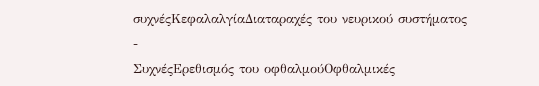συχνέςΚεφαλαλγίαΔιαταραχές του νευρικού συστήματος
-
ΣυχνέςΕρεθισμός του οφθαλμούΟφθαλμικές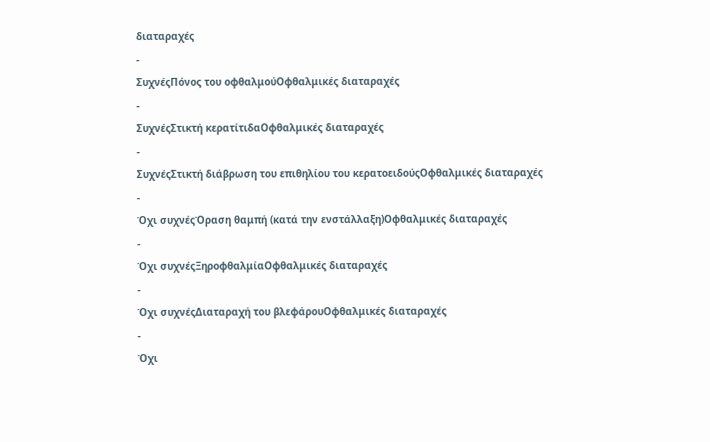διαταραχές
-
ΣυχνέςΠόνος του οφθαλμούΟφθαλμικές διαταραχές
-
ΣυχνέςΣτικτή κερατίτιδαΟφθαλμικές διαταραχές
-
ΣυχνέςΣτικτή διάβρωση του επιθηλίου του κερατοειδούςΟφθαλμικές διαταραχές
-
Όχι συχνέςΌραση θαμπή (κατά την ενστάλλαξη)Οφθαλμικές διαταραχές
-
Όχι συχνέςΞηροφθαλμίαΟφθαλμικές διαταραχές
-
Όχι συχνέςΔιαταραχή του βλεφάρουΟφθαλμικές διαταραχές
-
Όχι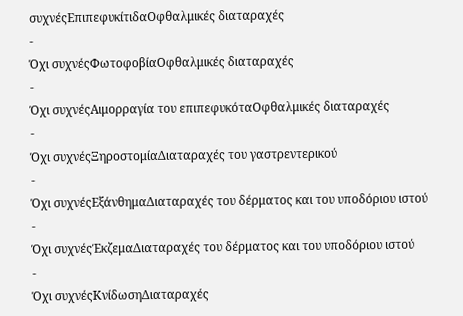συχνέςΕπιπεφυκίτιδαΟφθαλμικές διαταραχές
-
Όχι συχνέςΦωτοφοβίαΟφθαλμικές διαταραχές
-
Όχι συχνέςΑιμορραγία του επιπεφυκόταΟφθαλμικές διαταραχές
-
Όχι συχνέςΞηροστομίαΔιαταραχές του γαστρεντερικού
-
Όχι συχνέςΕξάνθημαΔιαταραχές του δέρματος και του υποδόριου ιστού
-
Όχι συχνέςΈκζεμαΔιαταραχές του δέρματος και του υποδόριου ιστού
-
Όχι συχνέςΚνίδωσηΔιαταραχές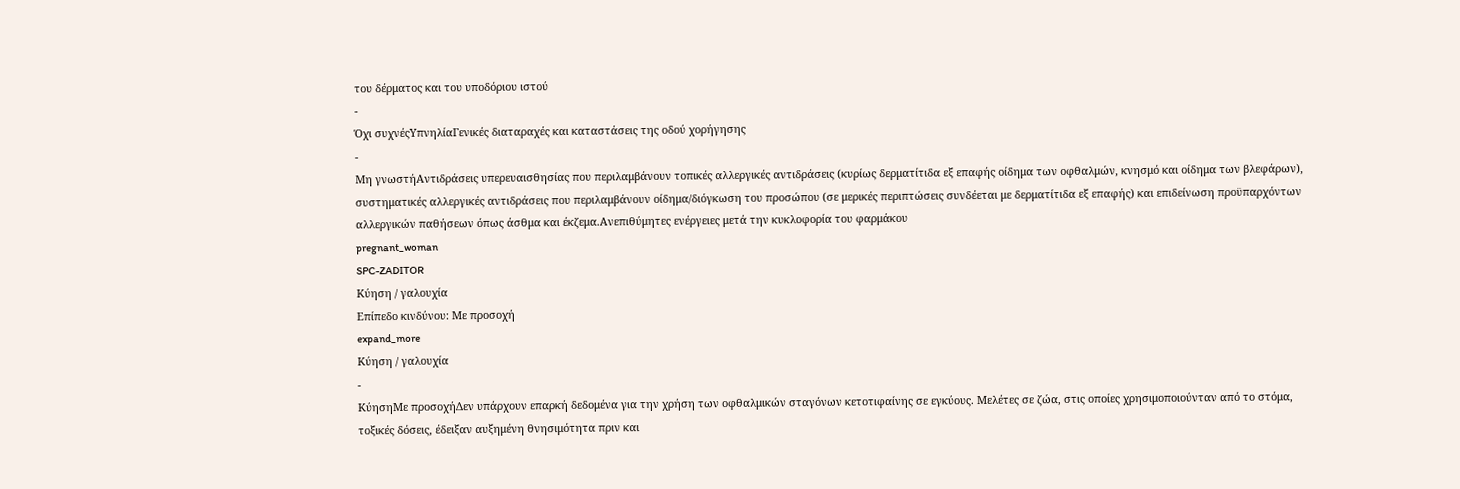του δέρματος και του υποδόριου ιστού
-
Όχι συχνέςΥπνηλίαΓενικές διαταραχές και καταστάσεις της οδού χορήγησης
-
Μη γνωστήΑντιδράσεις υπερευαισθησίας που περιλαμβάνουν τοπικές αλλεργικές αντιδράσεις (κυρίως δερματίτιδα εξ επαφής οίδημα των οφθαλμών, κνησμό και οίδημα των βλεφάρων), συστηματικές αλλεργικές αντιδράσεις που περιλαμβάνουν οίδημα/διόγκωση του προσώπου (σε μερικές περιπτώσεις συνδέεται με δερματίτιδα εξ επαφής) και επιδείνωση προϋπαρχόντων αλλεργικών παθήσεων όπως άσθμα και έκζεμα.Ανεπιθύμητες ενέργειες μετά την κυκλοφορία του φαρμάκου
pregnant_woman
SPC-ZADITOR
Κύηση / γαλουχία
Επίπεδο κινδύνου: Με προσοχή
expand_more
Κύηση / γαλουχία
-
ΚύησηΜε προσοχήΔεν υπάρχουν επαρκή δεδομένα για την χρήση των οφθαλμικών σταγόνων κετοτιφαίνης σε εγκύους. Μελέτες σε ζώα, στις οποίες χρησιμοποιούνταν από το στόμα, τοξικές δόσεις, έδειξαν αυξημένη θνησιμότητα πριν και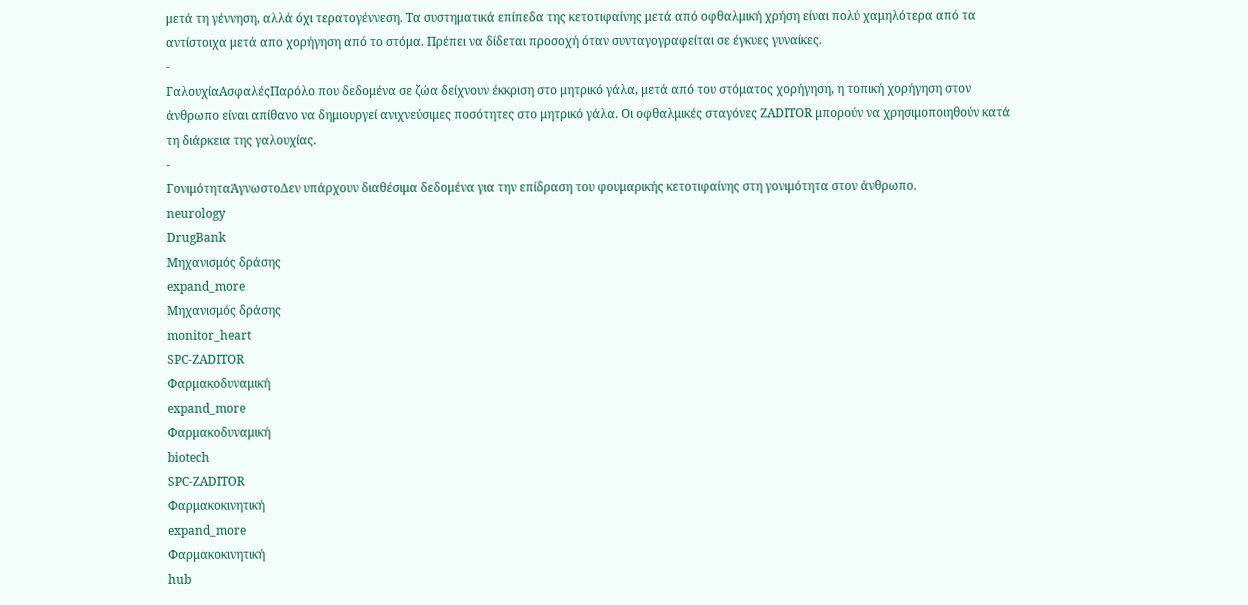μετά τη γέννηση, αλλά όχι τερατογέννεση. Τα συστηματικά επίπεδα της κετοτιφαίνης μετά από οφθαλμική χρήση είναι πολύ χαμηλότερα από τα αντίστοιχα μετά απο χορήγηση από το στόμα. Πρέπει να δίδεται προσοχή όταν συνταγογραφείται σε έγκυες γυναίκες.
-
ΓαλουχίαΑσφαλέςΠαρόλο που δεδομένα σε ζώα δείχνουν έκκριση στο μητρικό γάλα, μετά από του στόματος χορήγηση, η τοπική χορήγηση στον άνθρωπο είναι απίθανο να δημιουργεί ανιχνεύσιμες ποσότητες στο μητρικό γάλα. Οι οφθαλμικές σταγόνες ZADITOR μπορούν να χρησιμοποιηθούν κατά τη διάρκεια της γαλουχίας.
-
ΓονιμότηταΆγνωστοΔεν υπάρχουν διαθέσιμα δεδομένα για την επίδραση του φουμαρικής κετοτιφαίνης στη γονιμότητα στον άνθρωπο.
neurology
DrugBank
Μηχανισμός δράσης
expand_more
Μηχανισμός δράσης
monitor_heart
SPC-ZADITOR
Φαρμακοδυναμική
expand_more
Φαρμακοδυναμική
biotech
SPC-ZADITOR
Φαρμακοκινητική
expand_more
Φαρμακοκινητική
hub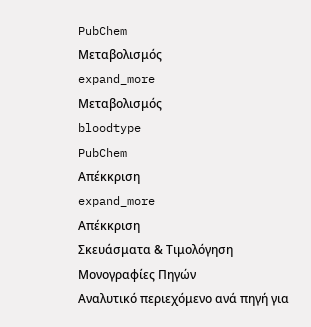PubChem
Μεταβολισμός
expand_more
Μεταβολισμός
bloodtype
PubChem
Απέκκριση
expand_more
Απέκκριση
Σκευάσματα & Τιμολόγηση
Μονογραφίες Πηγών
Αναλυτικό περιεχόμενο ανά πηγή για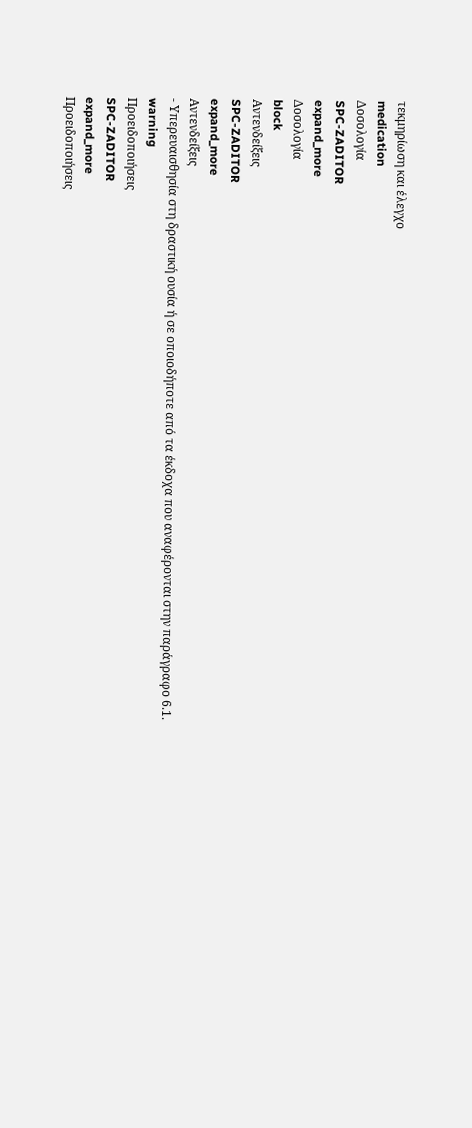τεκμηρίωση και έλεγχο
medication
Δοσολογία
SPC-ZADITOR
expand_more
Δοσολογία
block
Αντενδείξεις
SPC-ZADITOR
expand_more
Αντενδείξεις
- Υπερευαισθησία στη δραστική ουσία ή σε οποιοδήποτε από τα έκδοχα που αναφέρονται στην παράγραφο 6.1.
warning
Προειδοποιήσεις
SPC-ZADITOR
expand_more
Προειδοποιήσεις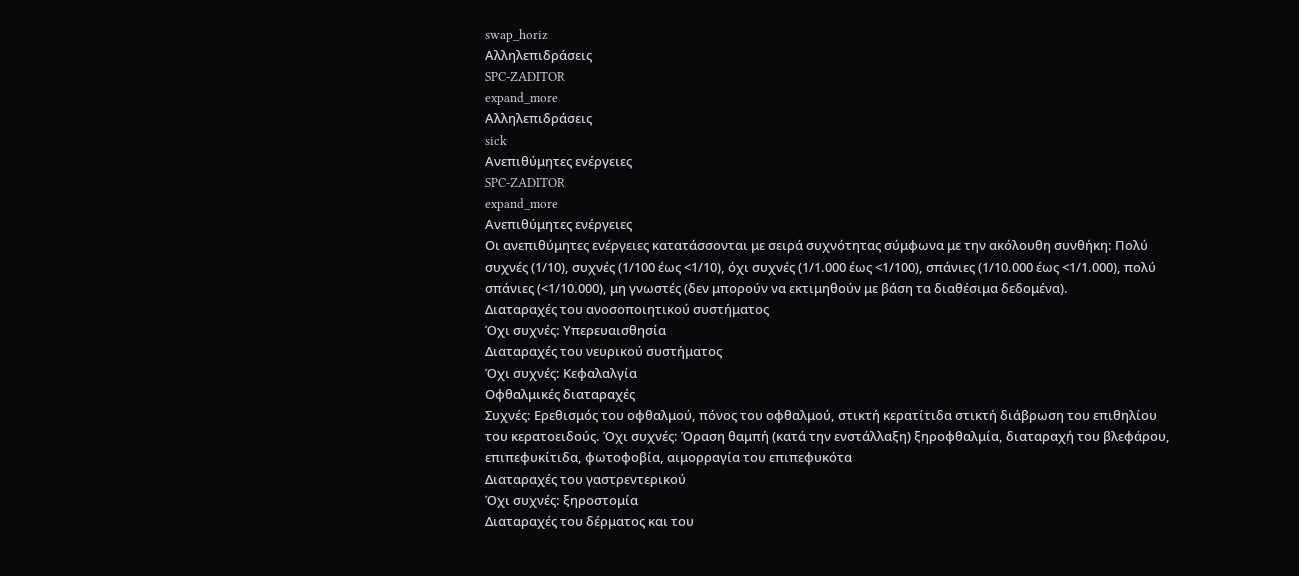swap_horiz
Αλληλεπιδράσεις
SPC-ZADITOR
expand_more
Αλληλεπιδράσεις
sick
Ανεπιθύμητες ενέργειες
SPC-ZADITOR
expand_more
Ανεπιθύμητες ενέργειες
Οι ανεπιθύμητες ενέργειες κατατάσσονται με σειρά συχνότητας σύμφωνα με την ακόλουθη συνθήκη: Πολύ συχνές (1/10), συχνές (1/100 έως <1/10), όχι συχνές (1/1.000 έως <1/100), σπάνιες (1/10.000 έως <1/1.000), πολύ σπάνιες (<1/10.000), μη γνωστές (δεν μπορούν να εκτιμηθούν με βάση τα διαθέσιμα δεδομένα).
Διαταραχές του ανοσοποιητικού συστήματος
Όχι συχνές: Υπερευαισθησία
Διαταραχές του νευρικού συστήματος
Όχι συχνές: Κεφαλαλγία
Οφθαλμικές διαταραχές
Συχνές: Ερεθισμός του οφθαλμού, πόνος του οφθαλμού, στικτή κερατίτιδα στικτή διάβρωση του επιθηλίου του κερατοειδούς. Όχι συχνές: Όραση θαμπή (κατά την ενστάλλαξη) ξηροφθαλμία, διαταραχή του βλεφάρου, επιπεφυκίτιδα, φωτοφοβία, αιμορραγία του επιπεφυκότα
Διαταραχές του γαστρεντερικού
Όχι συχνές: ξηροστομία
Διαταραχές του δέρματος και του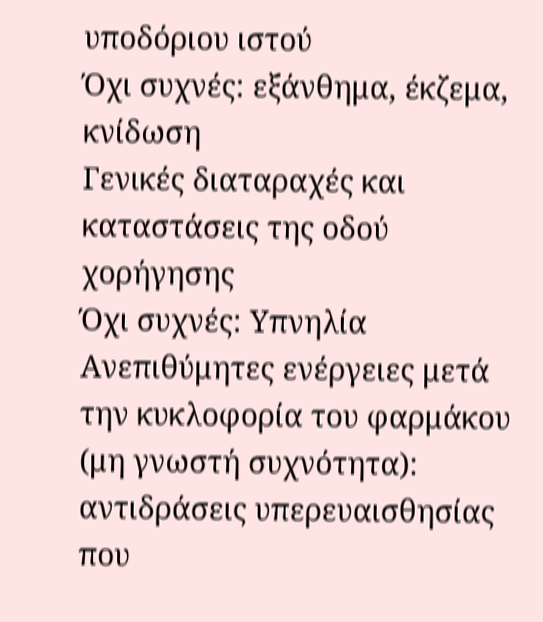υποδόριου ιστού
Όχι συχνές: εξάνθημα, έκζεμα, κνίδωση
Γενικές διαταραχές και καταστάσεις της οδού χορήγησης
Όχι συχνές: Υπνηλία
Ανεπιθύμητες ενέργειες μετά την κυκλοφορία του φαρμάκου (μη γνωστή συχνότητα):
αντιδράσεις υπερευαισθησίας που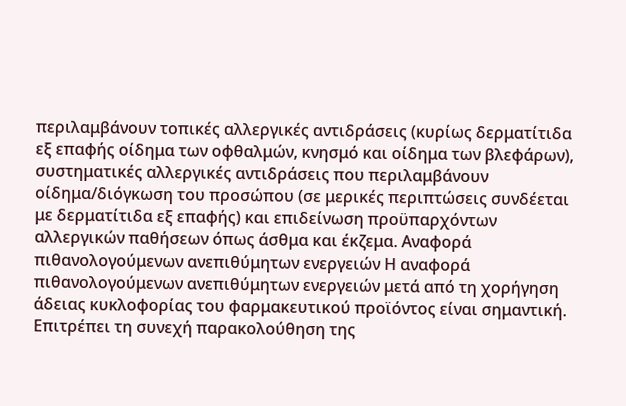περιλαμβάνουν τοπικές αλλεργικές αντιδράσεις (κυρίως δερματίτιδα εξ επαφής οίδημα των οφθαλμών, κνησμό και οίδημα των βλεφάρων), συστηματικές αλλεργικές αντιδράσεις που περιλαμβάνουν οίδημα/διόγκωση του προσώπου (σε μερικές περιπτώσεις συνδέεται με δερματίτιδα εξ επαφής) και επιδείνωση προϋπαρχόντων αλλεργικών παθήσεων όπως άσθμα και έκζεμα. Αναφορά πιθανολογούμενων ανεπιθύμητων ενεργειών Η αναφορά πιθανολογούμενων ανεπιθύμητων ενεργειών μετά από τη χορήγηση άδειας κυκλοφορίας του φαρμακευτικού προϊόντος είναι σημαντική. Επιτρέπει τη συνεχή παρακολούθηση της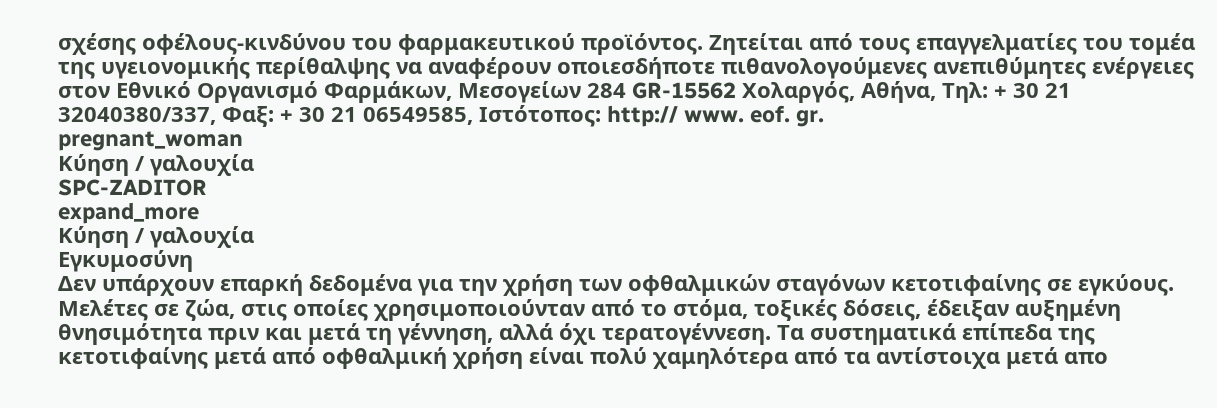σχέσης οφέλους-κινδύνου του φαρμακευτικού προϊόντος. Ζητείται από τους επαγγελματίες του τομέα της υγειονομικής περίθαλψης να αναφέρουν οποιεσδήποτε πιθανολογούμενες ανεπιθύμητες ενέργειες στον Εθνικό Οργανισμό Φαρμάκων, Μεσογείων 284 GR-15562 Χολαργός, Αθήνα, Τηλ: + 30 21 32040380/337, Φαξ: + 30 21 06549585, Ιστότοπος: http:// www. eof. gr.
pregnant_woman
Κύηση / γαλουχία
SPC-ZADITOR
expand_more
Κύηση / γαλουχία
Εγκυμοσύνη
Δεν υπάρχουν επαρκή δεδομένα για την χρήση των οφθαλμικών σταγόνων κετοτιφαίνης σε εγκύους. Μελέτες σε ζώα, στις οποίες χρησιμοποιούνταν από το στόμα, τοξικές δόσεις, έδειξαν αυξημένη θνησιμότητα πριν και μετά τη γέννηση, αλλά όχι τερατογέννεση. Τα συστηματικά επίπεδα της κετοτιφαίνης μετά από οφθαλμική χρήση είναι πολύ χαμηλότερα από τα αντίστοιχα μετά απο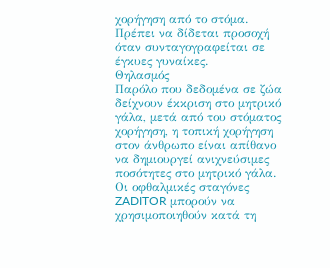χορήγηση από το στόμα. Πρέπει να δίδεται προσοχή όταν συνταγογραφείται σε έγκυες γυναίκες.
Θηλασμός
Παρόλο που δεδομένα σε ζώα δείχνουν έκκριση στο μητρικό γάλα, μετά από του στόματος χορήγηση, η τοπική χορήγηση στον άνθρωπο είναι απίθανο να δημιουργεί ανιχνεύσιμες ποσότητες στο μητρικό γάλα. Οι οφθαλμικές σταγόνες ZADITOR μπορούν να χρησιμοποιηθούν κατά τη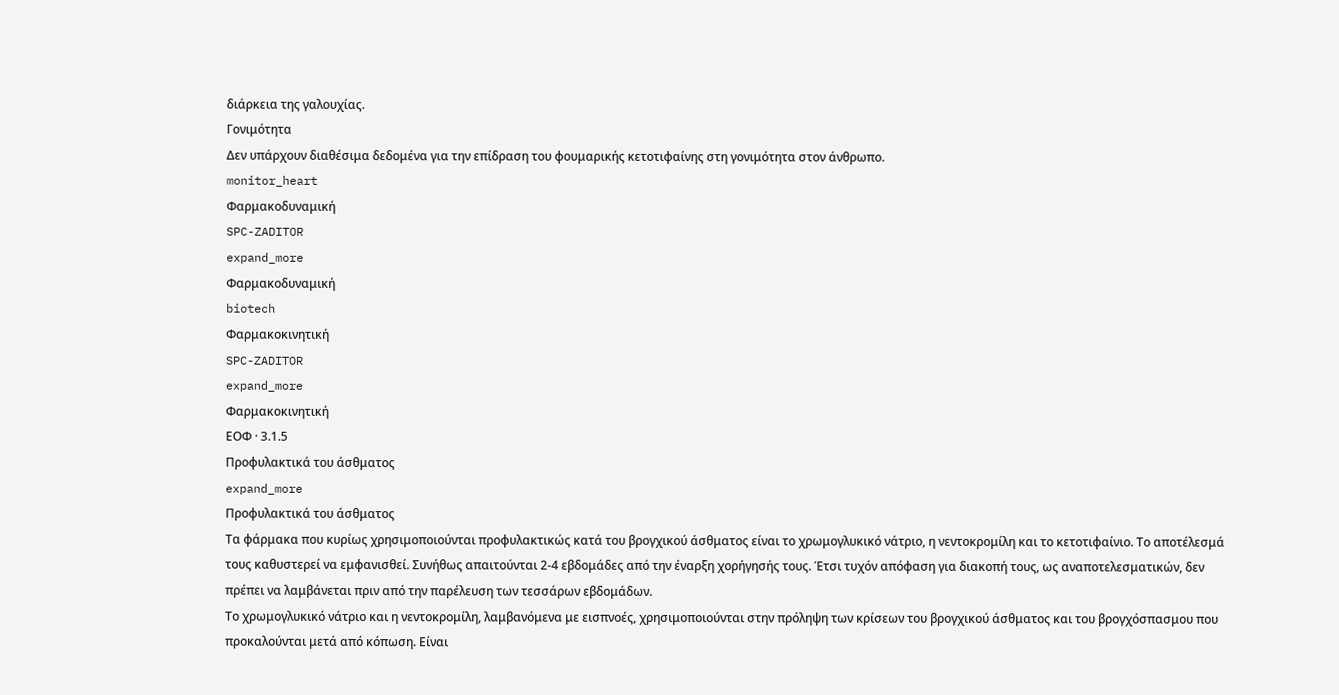διάρκεια της γαλουχίας.
Γονιμότητα
Δεν υπάρχουν διαθέσιμα δεδομένα για την επίδραση του φουμαρικής κετοτιφαίνης στη γονιμότητα στον άνθρωπο.
monitor_heart
Φαρμακοδυναμική
SPC-ZADITOR
expand_more
Φαρμακοδυναμική
biotech
Φαρμακοκινητική
SPC-ZADITOR
expand_more
Φαρμακοκινητική
ΕΟΦ · 3.1.5
Προφυλακτικά του άσθματος
expand_more
Προφυλακτικά του άσθματος
Tα φάρμακα που κυρίως χρησιμοποιούνται προφυλακτικώς κατά του βρογχικού άσθματος είναι το χρωμογλυκικό νάτριο, η νεντοκρομίλη και το κετοτιφαίνιο. Το αποτέλεσμά τους καθυστερεί να εμφανισθεί. Συνήθως απαιτούνται 2-4 εβδομάδες από την έναρξη χορήγησής τους. Έτσι τυχόν απόφαση για διακοπή τους, ως αναποτελεσματικών, δεν πρέπει να λαμβάνεται πριν από την παρέλευση των τεσσάρων εβδομάδων.
Tο χρωμογλυκικό νάτριο και η νεντοκρομίλη, λαμβανόμενα με εισπνοές, χρησιμοποιούνται στην πρόληψη των κρίσεων του βρογχικού άσθματος και του βρογχόσπασμου που προκαλούνται μετά από κόπωση. Eίναι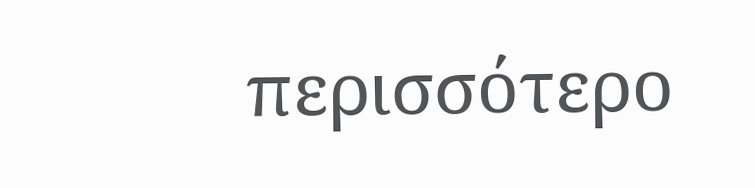περισσότερο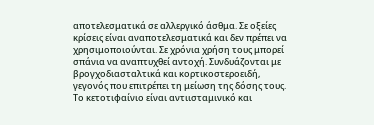αποτελεσματικά σε αλλεργικό άσθμα. Σε οξείες κρίσεις είναι αναποτελεσματικά και δεν πρέπει να χρησιμοποιούνται. Σε χρόνια χρήση τους μπορεί σπάνια να αναπτυχθεί αντοχή. Συνδυάζονται με βρογχοδιασταλτικά και κορτικοστεροειδή, γεγονός που επιτρέπει τη μείωση της δόσης τους.
Tο κετοτιφαίνιο είναι αντιισταμινικό και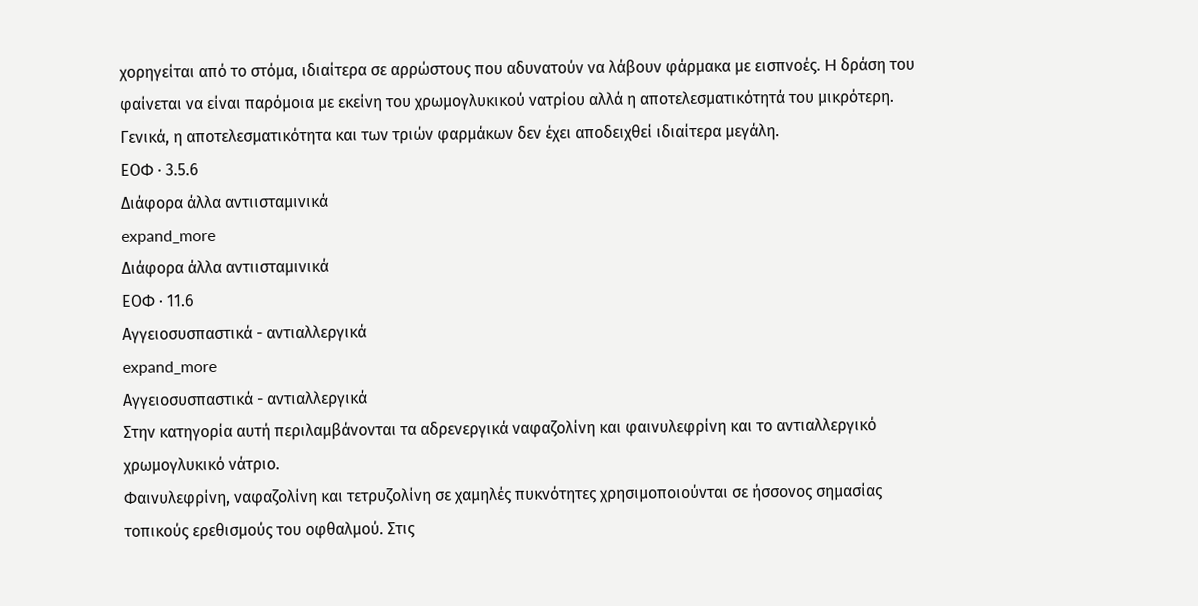χορηγείται από το στόμα, ιδιαίτερα σε αρρώστους που αδυνατούν να λάβουν φάρμακα με εισπνοές. H δράση του φαίνεται να είναι παρόμοια με εκείνη του χρωμογλυκικού νατρίου αλλά η αποτελεσματικότητά του μικρότερη. Γενικά, η αποτελεσματικότητα και των τριών φαρμάκων δεν έχει αποδειχθεί ιδιαίτερα μεγάλη.
ΕΟΦ · 3.5.6
Διάφορα άλλα αντιισταμινικά
expand_more
Διάφορα άλλα αντιισταμινικά
ΕΟΦ · 11.6
Aγγειοσυσπαστικά - αντιαλλεργικά
expand_more
Aγγειοσυσπαστικά - αντιαλλεργικά
Στην κατηγορία αυτή περιλαμβάνονται τα αδρενεργικά ναφαζολίνη και φαινυλεφρίνη και το αντιαλλεργικό χρωμογλυκικό νάτριο.
Φαινυλεφρίνη, ναφαζολίνη και τετρυζολίνη σε χαμηλές πυκνότητες χρησιμοποιούνται σε ήσσονος σημασίας τοπικούς ερεθισμούς του οφθαλμού. Στις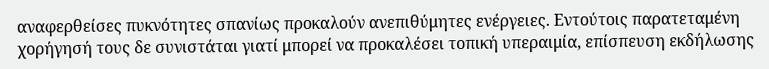αναφερθείσες πυκνότητες σπανίως προκαλούν ανεπιθύμητες ενέργειες. Eντούτοις παρατεταμένη χορήγησή τους δε συνιστάται γιατί μπορεί να προκαλέσει τοπική υπεραιμία, επίσπευση εκδήλωσης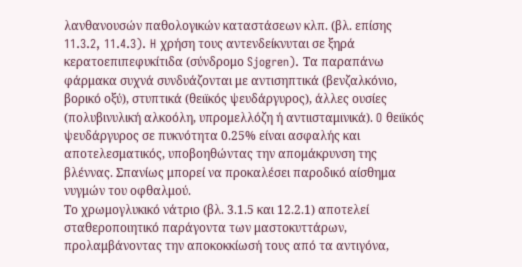λανθανουσών παθολογικών καταστάσεων κλπ. (βλ. επίσης 11.3.2, 11.4.3). H χρήση τους αντενδείκνυται σε ξηρά κερατοεπιπεφυκίτιδα (σύνδρομο Sjogren). Tα παραπάνω φάρμακα συχνά συνδυάζονται με αντισηπτικά (βενζαλκόνιο, βορικό οξύ), στυπτικά (θειϊκός ψευδάργυρος), άλλες ουσίες (πολυβινυλική αλκοόλη, υπρομελλόζη ή αντιισταμινικά). O θειϊκός ψευδάργυρος σε πυκνότητα 0.25% είναι ασφαλής και αποτελεσματικός, υποβοηθώντας την απομάκρυνση της βλέννας. Σπανίως μπορεί να προκαλέσει παροδικό αίσθημα νυγμών του οφθαλμού.
Tο χρωμογλυκικό νάτριο (βλ. 3.1.5 και 12.2.1) αποτελεί σταθεροποιητικό παράγοντα των μαστοκυττάρων, προλαμβάνοντας την αποκοκκίωσή τους από τα αντιγόνα,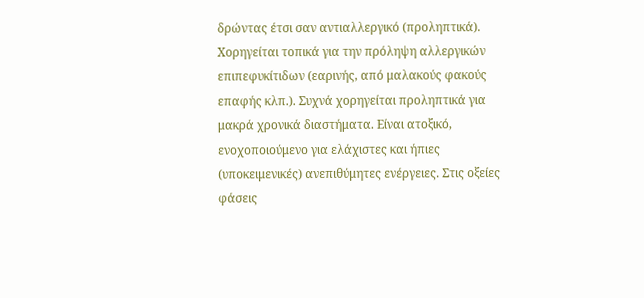δρώντας έτσι σαν αντιαλλεργικό (προληπτικά). Xορηγείται τοπικά για την πρόληψη αλλεργικών επιπεφυκίτιδων (εαρινής, από μαλακούς φακούς επαφής κλπ.). Συχνά χορηγείται προληπτικά για μακρά χρονικά διαστήματα. Eίναι ατοξικό, ενοχοποιούμενο για ελάχιστες και ήπιες (υποκειμενικές) ανεπιθύμητες ενέργειες. Στις οξείες φάσεις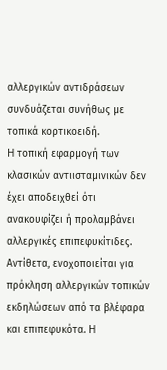αλλεργικών αντιδράσεων συνδυάζεται συνήθως με τοπικά κορτικοειδή.
H τοπική εφαρμογή των κλασικών αντιισταμινικών δεν έχει αποδειχθεί ότι ανακουφίζει ή προλαμβάνει αλλεργικές επιπεφυκίτιδες. Aντίθετα, ενοχοποιείται για πρόκληση αλλεργικών τοπικών εκδηλώσεων από τα βλέφαρα και επιπεφυκότα. H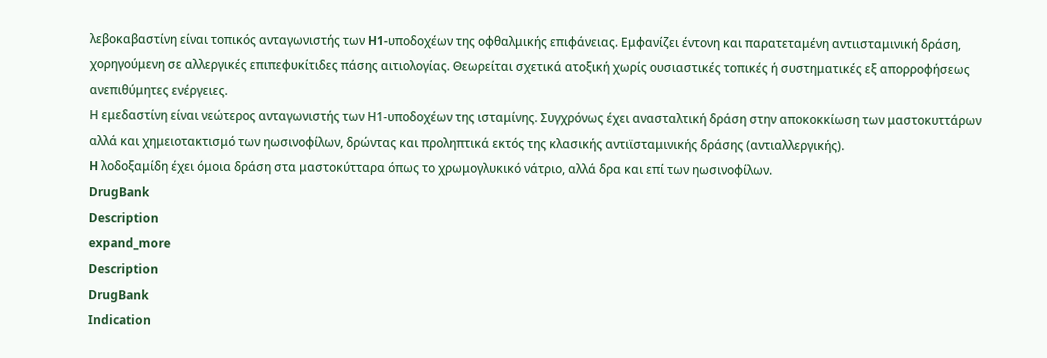λεβοκαβαστίνη είναι τοπικός ανταγωνιστής των H1-υποδοχέων της οφθαλμικής επιφάνειας. Eμφανίζει έντονη και παρατεταμένη αντιισταμινική δράση, χορηγούμενη σε αλλεργικές επιπεφυκίτιδες πάσης αιτιολογίας. Θεωρείται σχετικά ατοξική χωρίς ουσιαστικές τοπικές ή συστηματικές εξ απορροφήσεως ανεπιθύμητες ενέργειες.
Η εμεδαστίνη είναι νεώτερος ανταγωνιστής των Η1-υποδοχέων της ισταμίνης. Συγχρόνως έχει ανασταλτική δράση στην αποκοκκίωση των μαστοκυττάρων αλλά και χημειοτακτισμό των ηωσινοφίλων, δρώντας και προληπτικά εκτός της κλασικής αντιϊσταμινικής δράσης (αντιαλλεργικής).
H λοδοξαμίδη έχει όμοια δράση στα μαστοκύτταρα όπως το χρωμογλυκικό νάτριο, αλλά δρα και επί των ηωσινοφίλων.
DrugBank
Description
expand_more
Description
DrugBank
Indication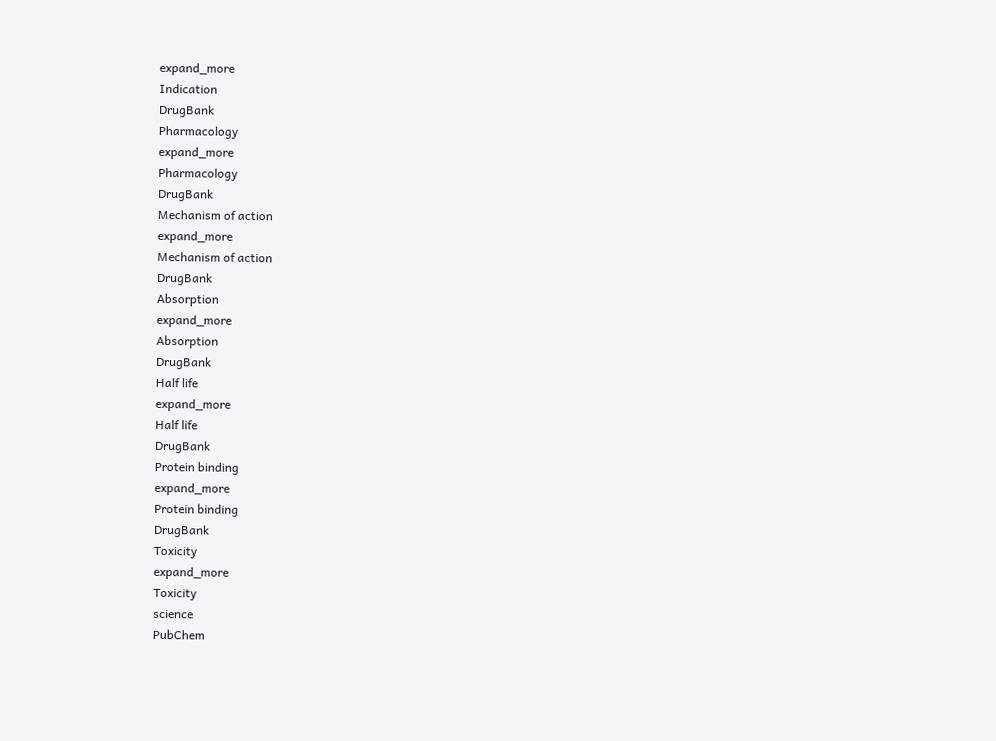expand_more
Indication
DrugBank
Pharmacology
expand_more
Pharmacology
DrugBank
Mechanism of action
expand_more
Mechanism of action
DrugBank
Absorption
expand_more
Absorption
DrugBank
Half life
expand_more
Half life
DrugBank
Protein binding
expand_more
Protein binding
DrugBank
Toxicity
expand_more
Toxicity
science
PubChem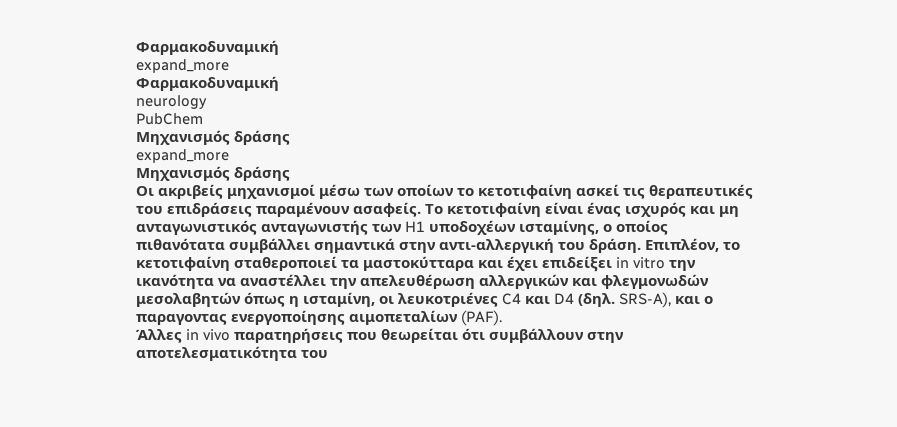Φαρμακοδυναμική
expand_more
Φαρμακοδυναμική
neurology
PubChem
Μηχανισμός δράσης
expand_more
Μηχανισμός δράσης
Οι ακριβείς μηχανισμοί μέσω των οποίων το κετοτιφαίνη ασκεί τις θεραπευτικές του επιδράσεις παραμένουν ασαφείς. Το κετοτιφαίνη είναι ένας ισχυρός και μη ανταγωνιστικός ανταγωνιστής των H1 υποδοχέων ισταμίνης, ο οποίος πιθανότατα συμβάλλει σημαντικά στην αντι-αλλεργική του δράση. Επιπλέον, το κετοτιφαίνη σταθεροποιεί τα μαστοκύτταρα και έχει επιδείξει in vitro την ικανότητα να αναστέλλει την απελευθέρωση αλλεργικών και φλεγμονωδών μεσολαβητών όπως η ισταμίνη, οι λευκοτριένες C4 και D4 (δηλ. SRS-A), και ο παραγοντας ενεργοποίησης αιμοπεταλίων (PAF).
Άλλες in vivo παρατηρήσεις που θεωρείται ότι συμβάλλουν στην αποτελεσματικότητα του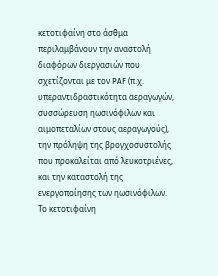κετοτιφαίνη στο άσθμα περιλαμβάνουν την αναστολή διαφόρων διεργασιών που σχετίζονται με τον PAF (π.χ. υπεραντιδραστικότητα αεραγωγών, συσσώρευση ηωσινόφιλων και αιμοπεταλίων στους αεραγωγούς), την πρόληψη της βρογχοσυστολής που προκαλείται από λευκοτριένες, και την καταστολή της ενεργοποίησης των ηωσινόφιλων.
Το κετοτιφαίνη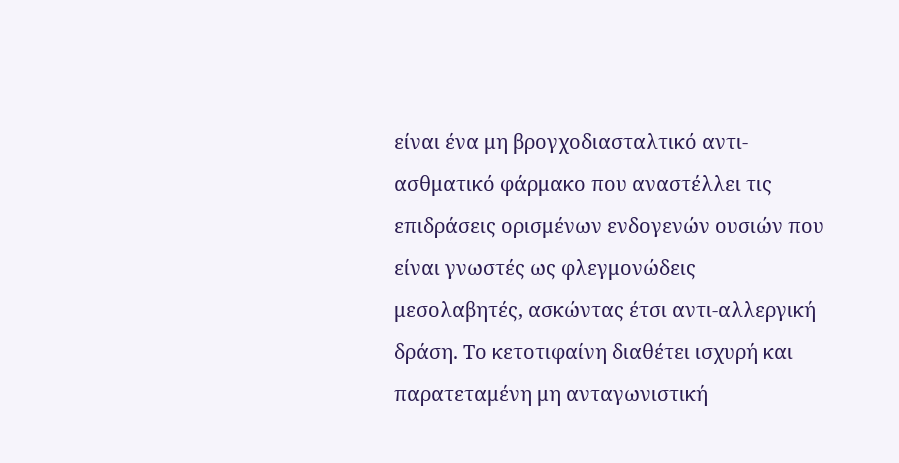είναι ένα μη βρογχοδιασταλτικό αντι-ασθματικό φάρμακο που αναστέλλει τις επιδράσεις ορισμένων ενδογενών ουσιών που είναι γνωστές ως φλεγμονώδεις μεσολαβητές, ασκώντας έτσι αντι-αλλεργική δράση. Το κετοτιφαίνη διαθέτει ισχυρή και παρατεταμένη μη ανταγωνιστική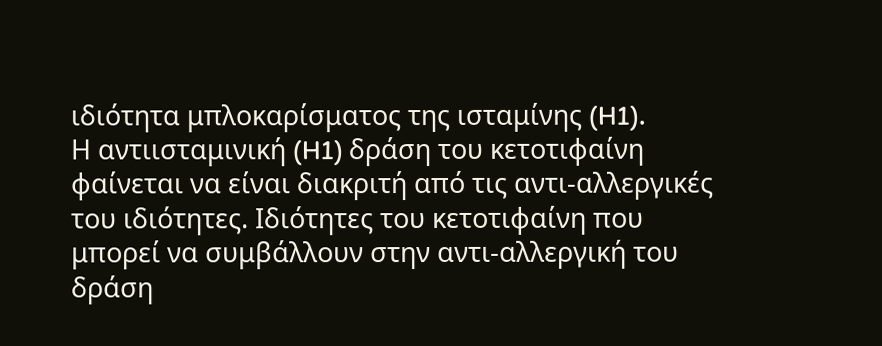ιδιότητα μπλοκαρίσματος της ισταμίνης (H1).
Η αντιισταμινική (H1) δράση του κετοτιφαίνη φαίνεται να είναι διακριτή από τις αντι-αλλεργικές του ιδιότητες. Ιδιότητες του κετοτιφαίνη που μπορεί να συμβάλλουν στην αντι-αλλεργική του δράση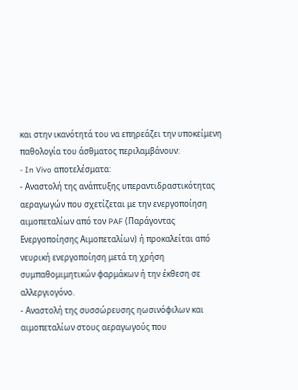και στην ικανότητά του να επηρεάζει την υποκείμενη παθολογία του άσθματος περιλαμβάνουν:
- In Vivo αποτελέσματα:
- Αναστολή της ανάπτυξης υπεραντιδραστικότητας αεραγωγών που σχετίζεται με την ενεργοποίηση αιμοπεταλίων από τον PAF (Παράγοντας Ενεργοποίησης Αιμοπεταλίων) ή προκαλείται από νευρική ενεργοποίηση μετά τη χρήση συμπαθομιμητικών φαρμάκων ή την έκθεση σε αλλεργιογόνο.
- Αναστολή της συσσώρευσης ηωσινόφιλων και αιμοπεταλίων στους αεραγωγούς που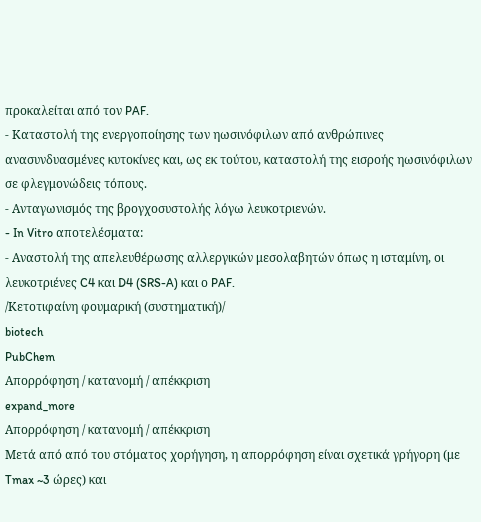προκαλείται από τον PAF.
- Καταστολή της ενεργοποίησης των ηωσινόφιλων από ανθρώπινες ανασυνδυασμένες κυτοκίνες και, ως εκ τούτου, καταστολή της εισροής ηωσινόφιλων σε φλεγμονώδεις τόπους.
- Ανταγωνισμός της βρογχοσυστολής λόγω λευκοτριενών.
- In Vitro αποτελέσματα:
- Αναστολή της απελευθέρωσης αλλεργικών μεσολαβητών όπως η ισταμίνη, οι λευκοτριένες C4 και D4 (SRS-A) και ο PAF.
/Κετοτιφαίνη φουμαρική (συστηματική)/
biotech
PubChem
Απορρόφηση / κατανομή / απέκκριση
expand_more
Απορρόφηση / κατανομή / απέκκριση
Μετά από από του στόματος χορήγηση, η απορρόφηση είναι σχετικά γρήγορη (με Tmax ~3 ώρες) και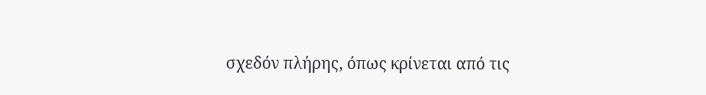σχεδόν πλήρης, όπως κρίνεται από τις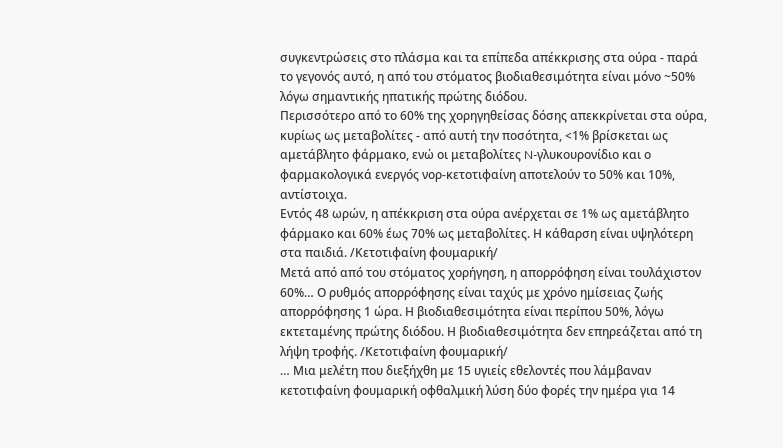συγκεντρώσεις στο πλάσμα και τα επίπεδα απέκκρισης στα ούρα - παρά το γεγονός αυτό, η από του στόματος βιοδιαθεσιμότητα είναι μόνο ~50% λόγω σημαντικής ηπατικής πρώτης διόδου.
Περισσότερο από το 60% της χορηγηθείσας δόσης απεκκρίνεται στα ούρα, κυρίως ως μεταβολίτες - από αυτή την ποσότητα, <1% βρίσκεται ως αμετάβλητο φάρμακο, ενώ οι μεταβολίτες N-γλυκουρονίδιο και ο φαρμακολογικά ενεργός νορ-κετοτιφαίνη αποτελούν το 50% και 10%, αντίστοιχα.
Εντός 48 ωρών, η απέκκριση στα ούρα ανέρχεται σε 1% ως αμετάβλητο φάρμακο και 60% έως 70% ως μεταβολίτες. Η κάθαρση είναι υψηλότερη στα παιδιά. /Κετοτιφαίνη φουμαρική/
Μετά από από του στόματος χορήγηση, η απορρόφηση είναι τουλάχιστον 60%… Ο ρυθμός απορρόφησης είναι ταχύς με χρόνο ημίσειας ζωής απορρόφησης 1 ώρα. Η βιοδιαθεσιμότητα είναι περίπου 50%, λόγω εκτεταμένης πρώτης διόδου. Η βιοδιαθεσιμότητα δεν επηρεάζεται από τη λήψη τροφής. /Κετοτιφαίνη φουμαρική/
… Μια μελέτη που διεξήχθη με 15 υγιείς εθελοντές που λάμβαναν κετοτιφαίνη φουμαρική οφθαλμική λύση δύο φορές την ημέρα για 14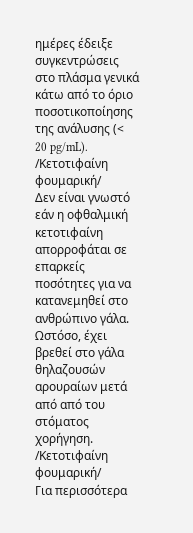ημέρες έδειξε συγκεντρώσεις στο πλάσμα γενικά κάτω από το όριο ποσοτικοποίησης της ανάλυσης (< 20 pg/mL). /Κετοτιφαίνη φουμαρική/
Δεν είναι γνωστό εάν η οφθαλμική κετοτιφαίνη απορροφάται σε επαρκείς ποσότητες για να κατανεμηθεί στο ανθρώπινο γάλα. Ωστόσο, έχει βρεθεί στο γάλα θηλαζουσών αρουραίων μετά από από του στόματος χορήγηση. /Κετοτιφαίνη φουμαρική/
Για περισσότερα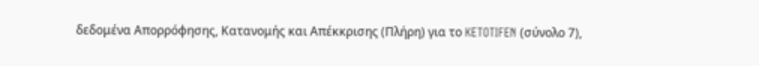δεδομένα Απορρόφησης, Κατανομής και Απέκκρισης (Πλήρη) για το KETOTIFEN (σύνολο 7),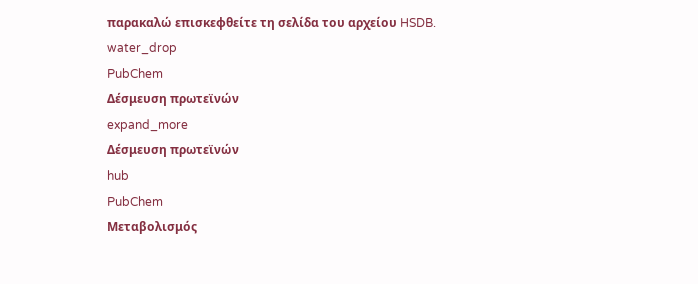παρακαλώ επισκεφθείτε τη σελίδα του αρχείου HSDB.
water_drop
PubChem
Δέσμευση πρωτεϊνών
expand_more
Δέσμευση πρωτεϊνών
hub
PubChem
Μεταβολισμός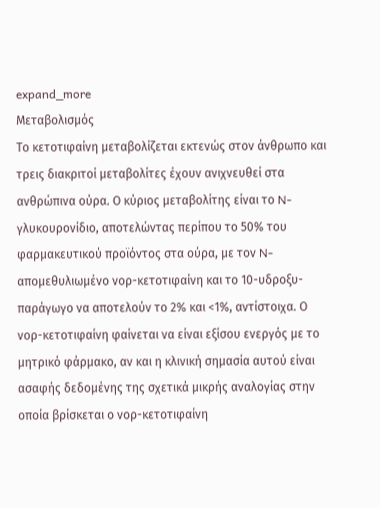expand_more
Μεταβολισμός
Το κετοτιφαίνη μεταβολίζεται εκτενώς στον άνθρωπο και τρεις διακριτοί μεταβολίτες έχουν ανιχνευθεί στα ανθρώπινα ούρα. Ο κύριος μεταβολίτης είναι το N-γλυκουρονίδιο, αποτελώντας περίπου το 50% του φαρμακευτικού προϊόντος στα ούρα, με τον N-απομεθυλιωμένο νορ-κετοτιφαίνη και το 10-υδροξυ-παράγωγο να αποτελούν το 2% και <1%, αντίστοιχα. Ο νορ-κετοτιφαίνη φαίνεται να είναι εξίσου ενεργός με το μητρικό φάρμακο, αν και η κλινική σημασία αυτού είναι ασαφής δεδομένης της σχετικά μικρής αναλογίας στην οποία βρίσκεται ο νορ-κετοτιφαίνη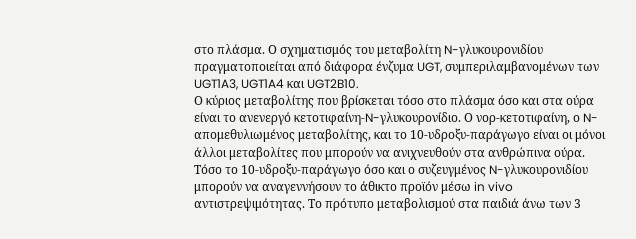στο πλάσμα. Ο σχηματισμός του μεταβολίτη N-γλυκουρονιδίου πραγματοποιείται από διάφορα ένζυμα UGT, συμπεριλαμβανομένων των UGT1A3, UGT1A4 και UGT2B10.
Ο κύριος μεταβολίτης που βρίσκεται τόσο στο πλάσμα όσο και στα ούρα είναι το ανενεργό κετοτιφαίνη-N-γλυκουρονίδιο. Ο νορ-κετοτιφαίνη, ο N-απομεθυλιωμένος μεταβολίτης, και το 10-υδροξυ-παράγωγο είναι οι μόνοι άλλοι μεταβολίτες που μπορούν να ανιχνευθούν στα ανθρώπινα ούρα. Τόσο το 10-υδροξυ-παράγωγο όσο και ο συζευγμένος N-γλυκουρονιδίου μπορούν να αναγεννήσουν το άθικτο προϊόν μέσω in vivo αντιστρεψιμότητας. Το πρότυπο μεταβολισμού στα παιδιά άνω των 3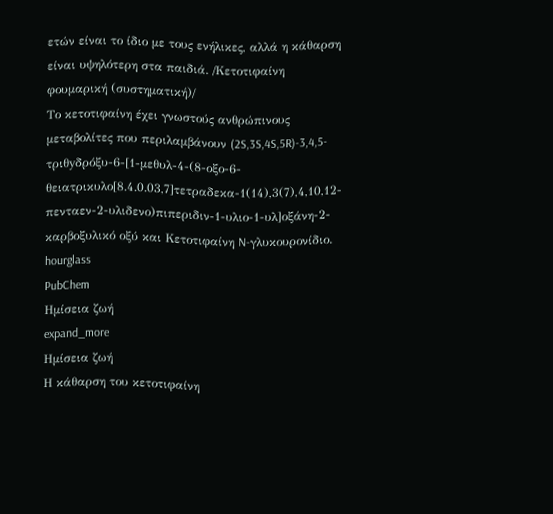ετών είναι το ίδιο με τους ενήλικες, αλλά η κάθαρση είναι υψηλότερη στα παιδιά. /Κετοτιφαίνη φουμαρική (συστηματική)/
Το κετοτιφαίνη έχει γνωστούς ανθρώπινους μεταβολίτες που περιλαμβάνουν (2S,3S,4S,5R)-3,4,5-τριθyδρόξυ-6-[1-μεθυλ-4-(8-οξο-6-θειατρικυλο[8.4.0.03,7]τετραδεκα-1(14),3(7),4,10,12-πενταεν-2-υλιδενο)πιπεριδιν-1-υλιο-1-υλ]οξάνη-2-καρβοξυλικό οξύ και Κετοτιφαίνη N-γλυκουρονίδιο.
hourglass
PubChem
Ημίσεια ζωή
expand_more
Ημίσεια ζωή
Η κάθαρση του κετοτιφαίνη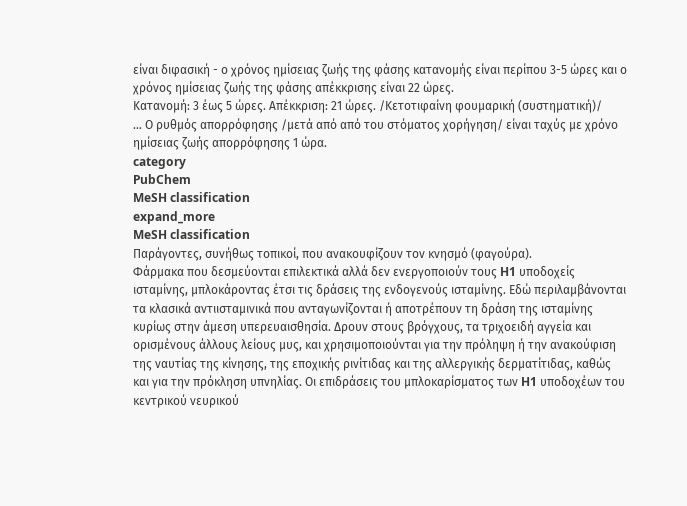είναι διφασική - ο χρόνος ημίσειας ζωής της φάσης κατανομής είναι περίπου 3-5 ώρες και ο χρόνος ημίσειας ζωής της φάσης απέκκρισης είναι 22 ώρες.
Κατανομή: 3 έως 5 ώρες. Απέκκριση: 21 ώρες. /Κετοτιφαίνη φουμαρική (συστηματική)/
… Ο ρυθμός απορρόφησης /μετά από από του στόματος χορήγηση/ είναι ταχύς με χρόνο ημίσειας ζωής απορρόφησης 1 ώρα.
category
PubChem
MeSH classification
expand_more
MeSH classification
Παράγοντες, συνήθως τοπικοί, που ανακουφίζουν τον κνησμό (φαγούρα).
Φάρμακα που δεσμεύονται επιλεκτικά αλλά δεν ενεργοποιούν τους H1 υποδοχείς ισταμίνης, μπλοκάροντας έτσι τις δράσεις της ενδογενούς ισταμίνης. Εδώ περιλαμβάνονται τα κλασικά αντιισταμινικά που ανταγωνίζονται ή αποτρέπουν τη δράση της ισταμίνης κυρίως στην άμεση υπερευαισθησία. Δρουν στους βρόγχους, τα τριχοειδή αγγεία και ορισμένους άλλους λείους μυς, και χρησιμοποιούνται για την πρόληψη ή την ανακούφιση της ναυτίας της κίνησης, της εποχικής ρινίτιδας και της αλλεργικής δερματίτιδας, καθώς και για την πρόκληση υπνηλίας. Οι επιδράσεις του μπλοκαρίσματος των H1 υποδοχέων του κεντρικού νευρικού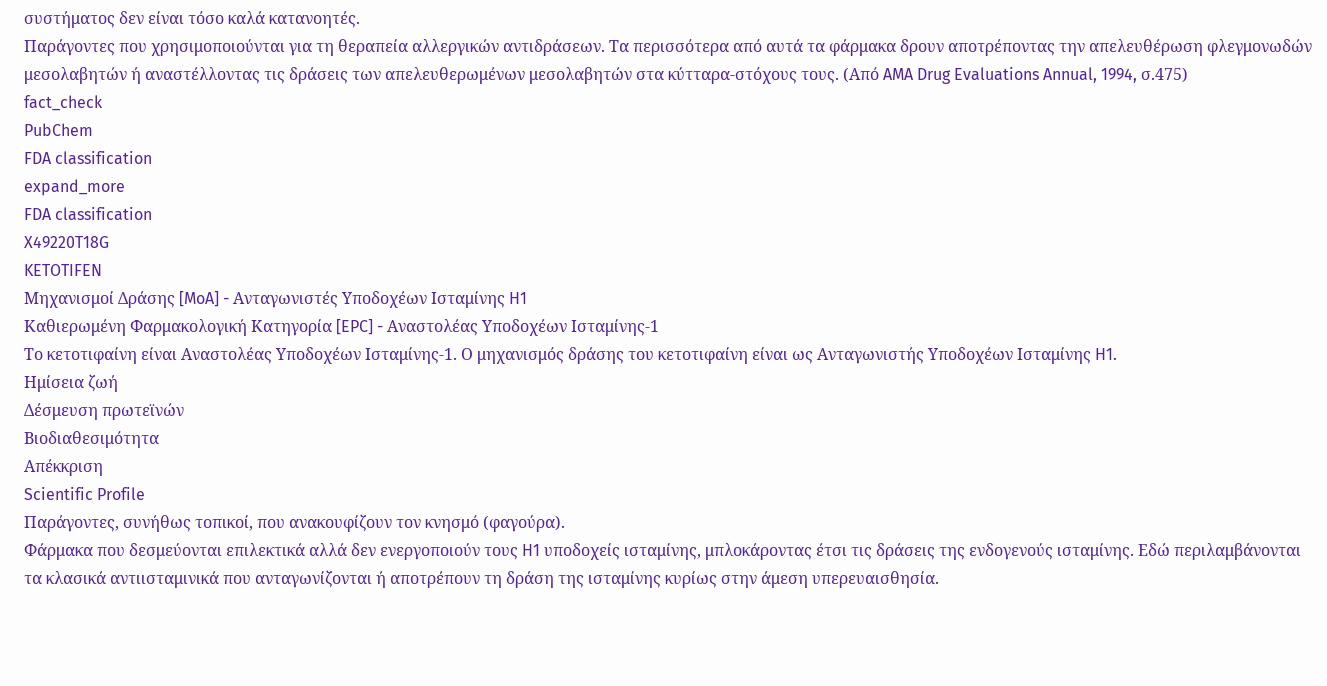συστήματος δεν είναι τόσο καλά κατανοητές.
Παράγοντες που χρησιμοποιούνται για τη θεραπεία αλλεργικών αντιδράσεων. Τα περισσότερα από αυτά τα φάρμακα δρουν αποτρέποντας την απελευθέρωση φλεγμονωδών μεσολαβητών ή αναστέλλοντας τις δράσεις των απελευθερωμένων μεσολαβητών στα κύτταρα-στόχους τους. (Από AMA Drug Evaluations Annual, 1994, σ.475)
fact_check
PubChem
FDA classification
expand_more
FDA classification
X49220T18G
KETOTIFEN
Μηχανισμοί Δράσης [MoA] - Ανταγωνιστές Υποδοχέων Ισταμίνης H1
Καθιερωμένη Φαρμακολογική Κατηγορία [EPC] - Αναστολέας Υποδοχέων Ισταμίνης-1
Το κετοτιφαίνη είναι Αναστολέας Υποδοχέων Ισταμίνης-1. Ο μηχανισμός δράσης του κετοτιφαίνη είναι ως Ανταγωνιστής Υποδοχέων Ισταμίνης H1.
Ημίσεια ζωή
Δέσμευση πρωτεϊνών
Βιοδιαθεσιμότητα
Απέκκριση
Scientific Profile
Παράγοντες, συνήθως τοπικοί, που ανακουφίζουν τον κνησμό (φαγούρα).
Φάρμακα που δεσμεύονται επιλεκτικά αλλά δεν ενεργοποιούν τους H1 υποδοχείς ισταμίνης, μπλοκάροντας έτσι τις δράσεις της ενδογενούς ισταμίνης. Εδώ περιλαμβάνονται τα κλασικά αντιισταμινικά που ανταγωνίζονται ή αποτρέπουν τη δράση της ισταμίνης κυρίως στην άμεση υπερευαισθησία.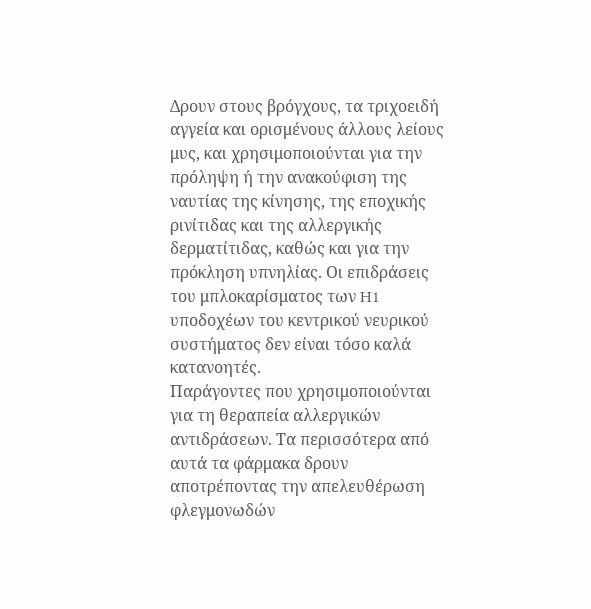Δρουν στους βρόγχους, τα τριχοειδή αγγεία και ορισμένους άλλους λείους μυς, και χρησιμοποιούνται για την πρόληψη ή την ανακούφιση της ναυτίας της κίνησης, της εποχικής ρινίτιδας και της αλλεργικής δερματίτιδας, καθώς και για την πρόκληση υπνηλίας. Οι επιδράσεις του μπλοκαρίσματος των H1 υποδοχέων του κεντρικού νευρικού συστήματος δεν είναι τόσο καλά κατανοητές.
Παράγοντες που χρησιμοποιούνται για τη θεραπεία αλλεργικών αντιδράσεων. Τα περισσότερα από αυτά τα φάρμακα δρουν αποτρέποντας την απελευθέρωση φλεγμονωδών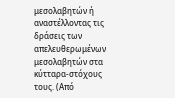μεσολαβητών ή αναστέλλοντας τις δράσεις των απελευθερωμένων μεσολαβητών στα κύτταρα-στόχους τους. (Από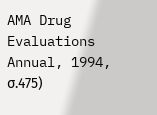AMA Drug Evaluations Annual, 1994, σ.475)